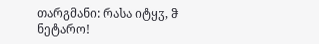თარგმანი: რასა იტყჳ, ჵ ნეტარო!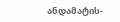ანდამატის-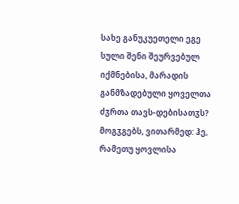სახე განუკუეთელი ეგე სული შენი შეურვებულ იქმნებისა, მარადის განმზადებული ყოველთა ძჳრთა თავს-დებისათჳს? მოგჳგებს, ვითარმედ: ჰე, რამეთუ ყოვლისა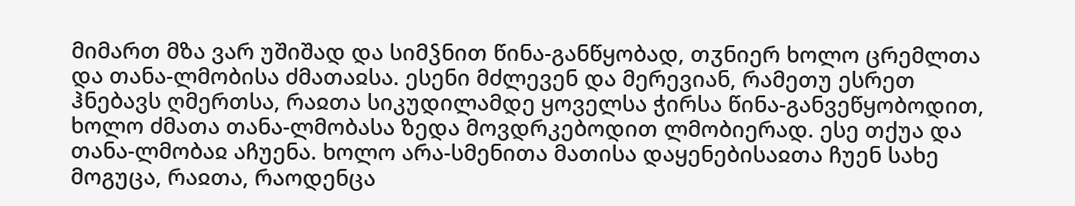მიმართ მზა ვარ უშიშად და სიმჴნით წინა-განწყობად, თჳნიერ ხოლო ცრემლთა და თანა-ლმობისა ძმათაჲსა. ესენი მძლევენ და მერევიან, რამეთუ ესრეთ ჰნებავს ღმერთსა, რაჲთა სიკუდილამდე ყოველსა ჭირსა წინა-განვეწყობოდით, ხოლო ძმათა თანა-ლმობასა ზედა მოვდრკებოდით ლმობიერად. ესე თქუა და თანა-ლმობაჲ აჩუენა. ხოლო არა-სმენითა მათისა დაყენებისაჲთა ჩუენ სახე მოგუცა, რაჲთა, რაოდენცა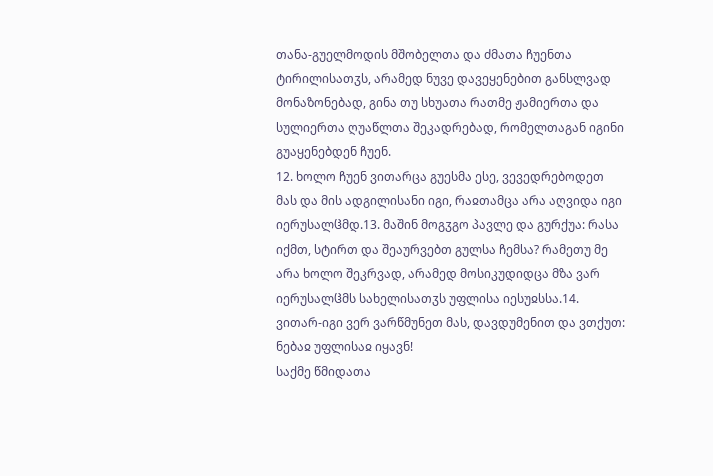თანა-გუელმოდის მშობელთა და ძმათა ჩუენთა ტირილისათჳს, არამედ ნუვე დავეყენებით განსლვად მონაზონებად, გინა თუ სხუათა რათმე ჟამიერთა და სულიერთა ღუაწლთა შეკადრებად, რომელთაგან იგინი გუაყენებდენ ჩუენ.
12. ხოლო ჩუენ ვითარცა გუესმა ესე, ვევედრებოდეთ მას და მის ადგილისანი იგი, რაჲთამცა არა აღვიდა იგი იერუსალჱმდ.13. მაშინ მოგჳგო პავლე და გურქუა: რასა იქმთ, სტირთ და შეაურვებთ გულსა ჩემსა? რამეთუ მე არა ხოლო შეკრვად, არამედ მოსიკუდიდცა მზა ვარ იერუსალჱმს სახელისათჳს უფლისა იესუჲსსა.14. ვითარ-იგი ვერ ვარწმუნეთ მას, დავდუმენით და ვთქუთ: ნებაჲ უფლისაჲ იყავნ!
საქმე წმიდათა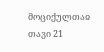მოციქულთაჲ თავი 21